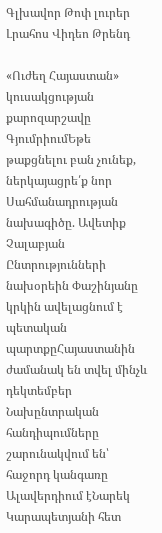Գլխավոր Թոփ լուրեր Լրահոս Վիդեո Թրենդ

«Ուժեղ Հայաստան» կուսակցության քարոզարշավը ԳյումրիումԵթե թաքցնելու բան չունեք, ներկայացրե՛ք նոր Սահմանադրության նախագիծը. Ավետիք Չալաբյան Ընտրությունների նախօրեին Փաշինյանը կրկին ավելացնում է պետական պարտքըՀայաստանին ժամանակ են տվել մինչև դեկտեմբեր Նախընտրական հանդիպումները շարունակվում են՝ հաջորդ կանգառը Ալավերդիում էՆարեկ Կարապետյանի հետ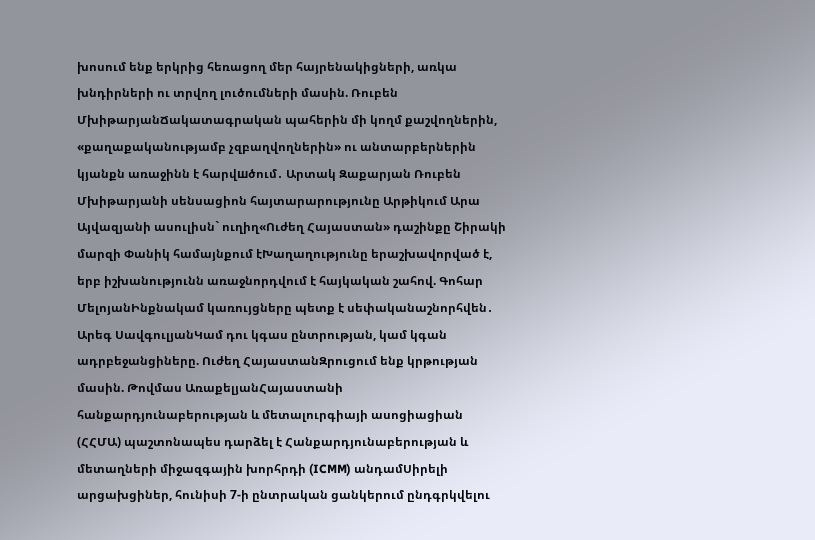խոսում ենք երկրից հեռացող մեր հայրենակիցների, առկա խնդիրների ու տրվող լուծումների մասին. Ռուբեն ՄխիթարյանՃակատագրական պահերին մի կողմ քաշվողներին, «քաղաքականությամբ չզբաղվողներին» ու անտարբերներին կյանքն առաջինն է հարվшծում․ Արտակ Զաքարյան Ռուբեն Մխիթարյանի սենսացիոն հայտարարությունը Արթիկում Արա Այվազյանի ասուլիսն` ուղիղ«Ուժեղ Հայաստան» դաշինքը Շիրակի մարզի Փանիկ համայնքում էԽաղաղությունը երաշխավորված է, երբ իշխանությունն առաջնորդվում է հայկական շահով. Գոհար ՄելոյանԻնքնակամ կառույցները պետք է սեփականաշնորհվեն․ Արեգ ՍավգուլյանԿամ դու կգաս ընտրության, կամ կգան ադրբեջանցիները. Ուժեղ ՀայաստանԶրուցում ենք կրթության մասին. Թովմաս ԱռաքելյանՀայաստանի հանքարդյունաբերության և մետալուրգիայի ասոցիացիան (ՀՀՄԱ) պաշտոնապես դարձել է Հանքարդյունաբերության և մետաղների միջազգային խորհրդի (ICMM) անդամՍիրելի արցախցիներ, հունիսի 7-ի ընտրական ցանկերում ընդգրկվելու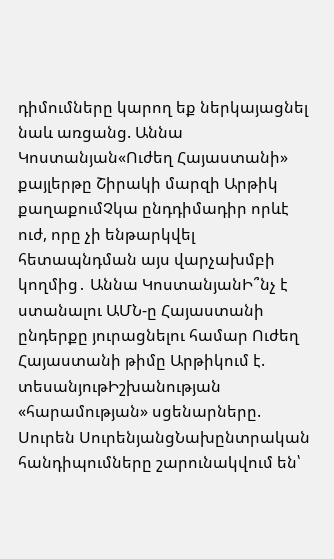դիմումները կարող եք ներկայացնել նաև առցանց. Աննա Կոստանյան«Ուժեղ Հայաստանի» քայլերթը Շիրակի մարզի Արթիկ քաղաքումՉկա ընդդիմադիր որևէ ուժ, որը չի ենթարկվել հետապնդման այս վարչախմբի կողմից․ Աննա ԿոստանյանԻ՞նչ է ստանալու ԱՄՆ-ը Հայաստանի ընդերքը յուրացնելու համար Ուժեղ Հայաստանի թիմը Արթիկում է. տեսանյութԻշխանության «հարամության» սցենարները. Սուրեն ՍուրենյանցՆախընտրական հանդիպումները շարունակվում են՝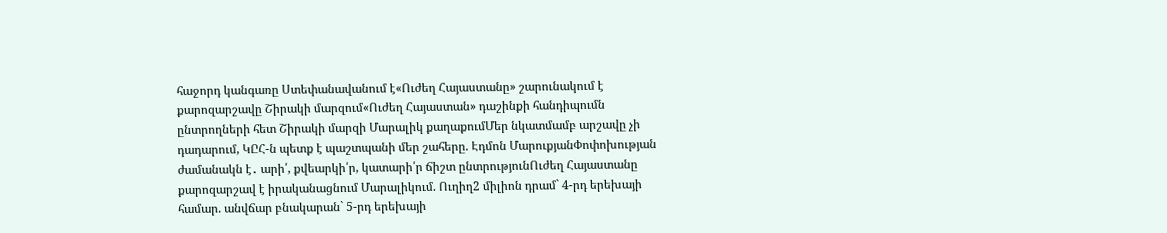հաջորդ կանգառը Ստեփանավանում է«Ուժեղ Հայաստանը» շարունակում է քարոզարշավը Շիրակի մարզում«Ուժեղ Հայաստան» դաշինքի հանդիպումն ընտրողների հետ Շիրակի մարզի Մարալիկ քաղաքումՄեր նկատմամբ արշավը չի դադարում, ԿԸՀ-ն պետք է պաշտպանի մեր շահերը. Էդմոն ՄարուքյանՓոփոխության ժամանակն է․ արի՛, քվեարկի՛ր, կատարի՛ր ճիշտ ընտրությունՈւժեղ Հայաստանը քարոզարշավ է իրականացնում Մարալիկում. Ուղիղ2 միլիոն դրամ` 4-րդ երեխայի համար. անվճար բնակարան` 5-րդ երեխայի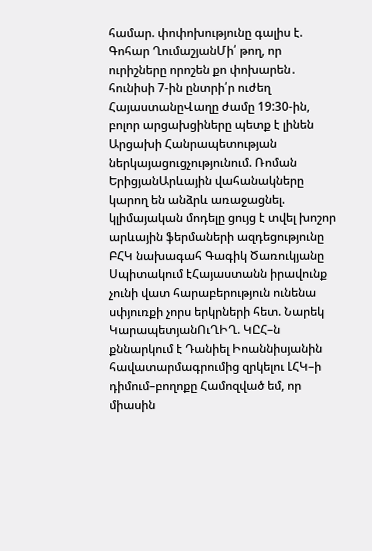համար. փոփոխությունը գալիս է. Գոհար ՂումաշյանՄի՛ թող, որ ուրիշները որոշեն քո փոխարեն․ հունիսի 7-ին ընտրի՛ր ուժեղ ՀայաստանըՎաղը ժամը 19:30-ին, բոլոր արցախցիները պետք է լինեն Արցախի Հանրապետության ներկայացուցչությունում. Ռոման ԵրիցյանԱրևային վահանակները կարող են անձրև առաջացնել. կլիմայական մոդելը ցույց է տվել խոշոր արևային ֆերմաների ազդեցությունը ԲՀԿ նախագահ Գագիկ Ծառուկյանը Սպիտակում էՀայաստանն իրավունք չունի վատ հարաբերություն ունենա սփյուռքի չորս երկրների հետ. Նարեկ ԿարապետյանՈւՂԻՂ. ԿԸՀ–ն քննարկում է Դանիել Իոաննիսյանին հավատարմագրումից զրկելու ԼՀԿ–ի դիմում–բողոքը Համոզված եմ, որ միասին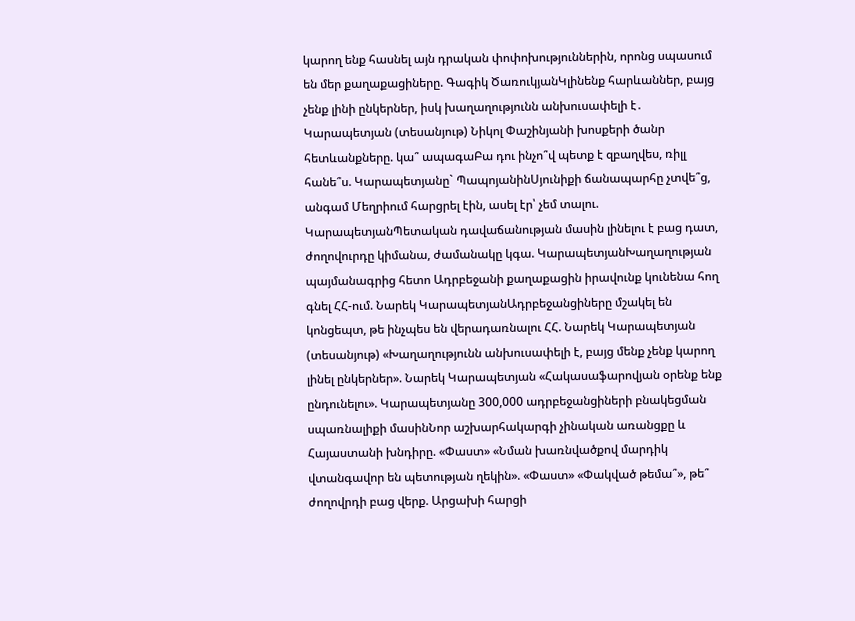կարող ենք հասնել այն դրական փոփոխություններին, որոնց սպասում են մեր քաղաքացիները. Գագիկ ԾառուկյանԿլինենք հարևաններ, բայց չենք լինի ընկերներ, իսկ խաղաղությունն անխուսափելի է․ Կարապետյան (տեսանյութ) Նիկոլ Փաշինյանի խոսքերի ծանր հետևանքները. կա՞ ապագաԲա դու ինչո՞վ պետք է զբաղվես, ռիլլ հանե՞ս. Կարապետյանը` ՊապոյանինՍյունիքի ճանապարհը չտվե՞ց, անգամ Մեղրիում հարցրել էին, ասել էր՝ չեմ տալու. ԿարապետյանՊետական դավաճանության մասին լինելու է բաց դատ, ժողովուրդը կիմանա, ժամանակը կգա. ԿարապետյանԽաղաղության պայմանագրից հետո Ադրբեջանի քաղաքացին իրավունք կունենա հող գնել ՀՀ-ում. Նարեկ ԿարապետյանԱդրբեջանցիները մշակել են կոնցեպտ, թե ինչպես են վերադառնալու ՀՀ. Նարեկ Կարապետյան (տեսանյութ) «Խաղաղությունն անխուսափելի է, բայց մենք չենք կարող լինել ընկերներ». Նարեկ Կարապետյան «Հակասաֆարովյան օրենք ենք ընդունելու». Կարապետյանը 300,000 ադրբեջանցիների բնակեցման սպառնալիքի մասինՆոր աշխարհակարգի չինական առանցքը և Հայաստանի խնդիրը. «Փաստ» «Նման խառնվածքով մարդիկ վտանգավոր են պետության ղեկին». «Փաստ» «Փակված թեմա՞», թե՞ ժողովրդի բաց վերք. Արցախի հարցի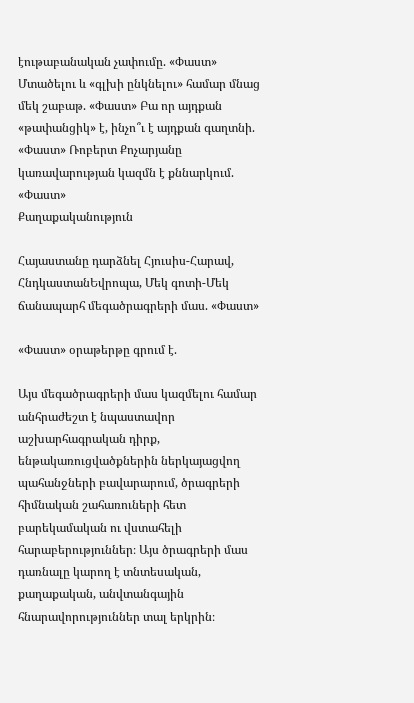էութաբանական չափումը. «Փաստ» Մտածելու և «գլխի ընկնելու» համար մնաց մեկ շաբաթ. «Փաստ» Բա որ այդքան «թափանցիկ» է, ինչո՞ւ է այդքան գաղտնի. «Փաստ» Ռոբերտ Քոչարյանը կառավարության կազմն է քննարկում. «Փաստ»
Քաղաքականություն

Հայաստանը դարձնել Հյուսիս-Հարավ, ՀնդկաստանԵվրոպա, Մեկ գոտի-Մեկ ճանապարհ մեգածրագրերի մաս. «Փաստ»

«Փաստ» օրաթերթը գրում է.

Այս մեգածրագրերի մաս կազմելու համար անհրաժեշտ է նպաստավոր աշխարհագրական դիրք, ենթակառուցվածքներին ներկայացվող պահանջների բավարարում, ծրագրերի հիմնական շահառուների հետ բարեկամական ու վստահելի հարաբերություններ։ Այս ծրագրերի մաս դառնալը կարող է տնտեսական, քաղաքական, անվտանգային հնարավորություններ տալ երկրին։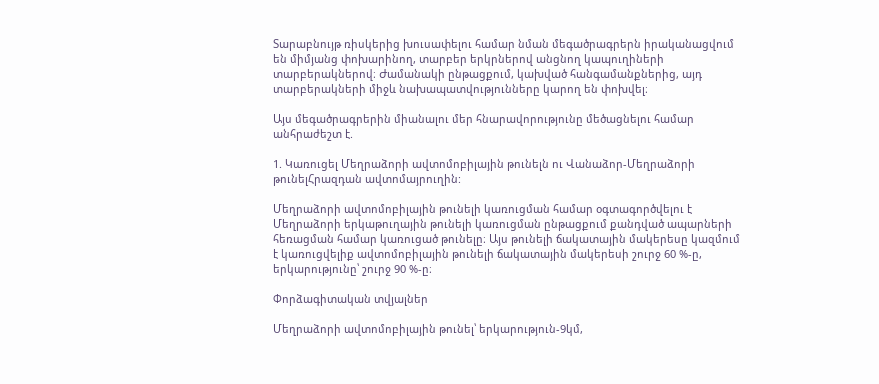Տարաբնույթ ռիսկերից խուսափելու համար նման մեգածրագրերն իրականացվում են միմյանց փոխարինող, տարբեր երկրներով անցնող կապուղիների տարբերակներով։ Ժամանակի ընթացքում, կախված հանգամանքներից, այդ տարբերակների միջև նախապատվությունները կարող են փոխվել։

Այս մեգածրագրերին միանալու մեր հնարավորությունը մեծացնելու համար անհրաժեշտ է.

1. Կառուցել Մեղրաձորի ավտոմոբիլային թունելն ու Վանաձոր-Մեղրաձորի թունելՀրազդան ավտոմայրուղին:

Մեղրաձորի ավտոմոբիլային թունելի կառուցման համար օգտագործվելու է Մեղրաձորի երկաթուղային թունելի կառուցման ընթացքում քանդված ապարների հեռացման համար կառուցած թունելը։ Այս թունելի ճակատային մակերեսը կազմում է կառուցվելիք ավտոմոբիլային թունելի ճակատային մակերեսի շուրջ 60 %-ը, երկարությունը՝ շուրջ 90 %-ը։

Փորձագիտական տվյալներ

Մեղրաձորի ավտոմոբիլային թունել՝ երկարություն-9կմ,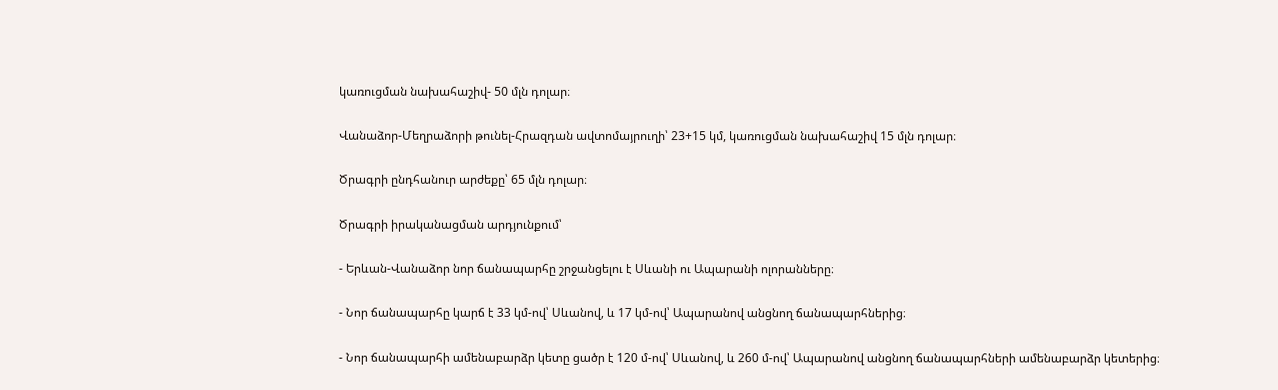կառուցման նախահաշիվ- 50 մլն դոլար։

Վանաձոր-Մեղրաձորի թունել-Հրազդան ավտոմայրուղի՝ 23+15 կմ, կառուցման նախահաշիվ 15 մլն դոլար։

Ծրագրի ընդհանուր արժեքը՝ 65 մլն դոլար։

Ծրագրի իրականացման արդյունքում՝

- Երևան-Վանաձոր նոր ճանապարհը շրջանցելու է Սևանի ու Ապարանի ոլորանները։

- Նոր ճանապարհը կարճ է 33 կմ-ով՝ Սևանով, և 17 կմ-ով՝ Ապարանով անցնող ճանապարհներից։

- Նոր ճանապարհի ամենաբարձր կետը ցածր է 120 մ-ով՝ Սևանով, և 260 մ-ով՝ Ապարանով անցնող ճանապարհների ամենաբարձր կետերից։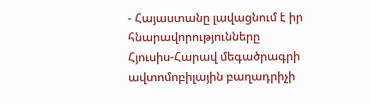- Հայաստանը լավացնում է իր հնարավորությունները Հյուսիս-Հարավ մեգածրագրի ավտոմոբիլային բաղադրիչի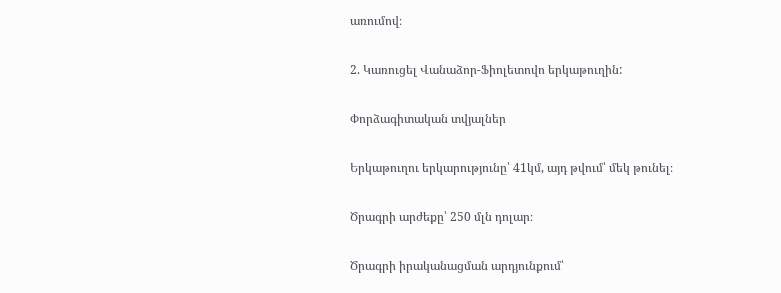առումով։

2. Կառուցել Վանաձոր-Ֆիոլետովո երկաթուղին:

Փորձագիտական տվյալներ

Երկաթուղու երկարությունը՝ 41կմ, այդ թվում՝ մեկ թունել։

Ծրագրի արժեքը՝ 250 մլն դոլար։

Ծրագրի իրականացման արդյունքում՝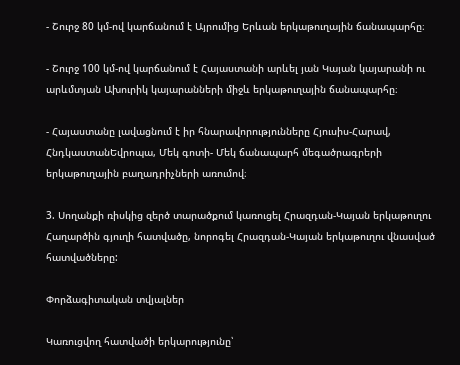- Շուրջ 80 կմ-ով կարճանում է Այրումից Երևան երկաթուղային ճանապարհը։

- Շուրջ 100 կմ-ով կարճանում է Հայաստանի արևել յան Կայան կայարանի ու արևմտյան Ախուրիկ կայարանների միջև երկաթուղային ճանապարհը։

- Հայաստանը լավացնում է իր հնարավորությունները Հյուսիս-Հարավ, ՀնդկաստանԵվրոպա, Մեկ գոտի- Մեկ ճանապարհ մեգածրագրերի երկաթուղային բաղադրիչների առումով։

3. Սողանքի ռիսկից զերծ տարածքում կառուցել Հրազդան-Կայան երկաթուղու Հաղարծին գյուղի հատվածը, նորոգել Հրազդան-Կայան երկաթուղու վնասված հատվածները:

Փորձագիտական տվյալներ

Կառուցվող հատվածի երկարությունը՝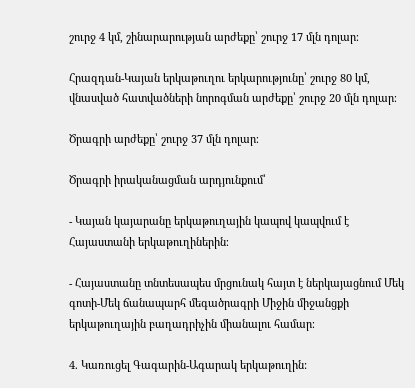շուրջ 4 կմ, շինարարության արժեքը՝ շուրջ 17 մլն դոլար։

Հրազդան-Կայան երկաթուղու երկարությունը՝ շուրջ 80 կմ, վնասված հատվածների նորոգման արժեքը՝ շուրջ 20 մլն դոլար։

Ծրագրի արժեքը՝ շուրջ 37 մլն դոլար։

Ծրագրի իրականացման արդյունքում՝

- Կայան կայարանը երկաթուղային կապով կապվում է Հայաստանի երկաթուղիներին։

- Հայաստանը տնտեսապես մրցունակ հայտ է ներկայացնում Մեկ գոտի-Մեկ ճանապարհ մեգածրագրի Միջին միջանցքի երկաթուղային բաղադրիչին միանալու համար։

4. Կառուցել Գագարին-Ագարակ երկաթուղին: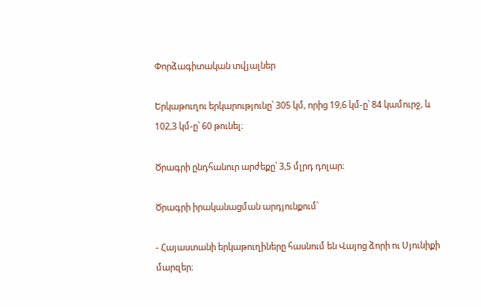Փորձագիտական տվյալներ

Երկաթուղու երկարությունը՝ 305 կմ, որից 19,6 կմ-ը՝ 84 կամուրջ, և 102,3 կմ-ը՝ 60 թունել։

Ծրագրի ընդհանուր արժեքը՝ 3,5 մլրդ դոլար։

Ծրագրի իրականացման արդյունքում՝

- Հայաստանի երկաթուղիները հասնում են Վայոց ձորի ու Սյունիքի մարզեր։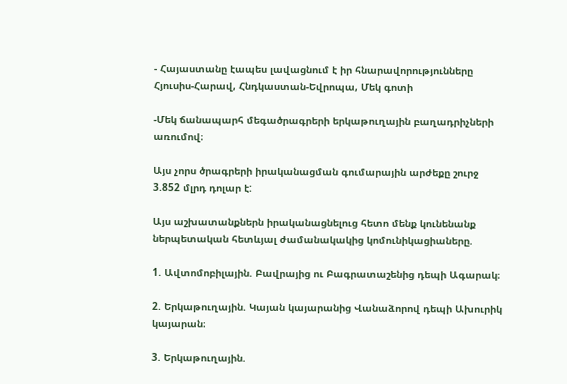- Հայաստանը էապես լավացնում է իր հնարավորությունները Հյուսիս-Հարավ, Հնդկաստան-Եվրոպա, Մեկ գոտի

-Մեկ ճանապարհ մեգածրագրերի երկաթուղային բաղադրիչների առումով։

Այս չորս ծրագրերի իրականացման գումարային արժեքը շուրջ 3.852 մլրդ դոլար է:

Այս աշխատանքներն իրականացնելուց հետո մենք կունենանք ներպետական հետևյալ ժամանակակից կոմունիկացիաները.

1. Ավտոմոբիլային. Բավրայից ու Բագրատաշենից դեպի Ագարակ։

2. Երկաթուղային. Կայան կայարանից Վանաձորով դեպի Ախուրիկ կայարան։

3. Երկաթուղային.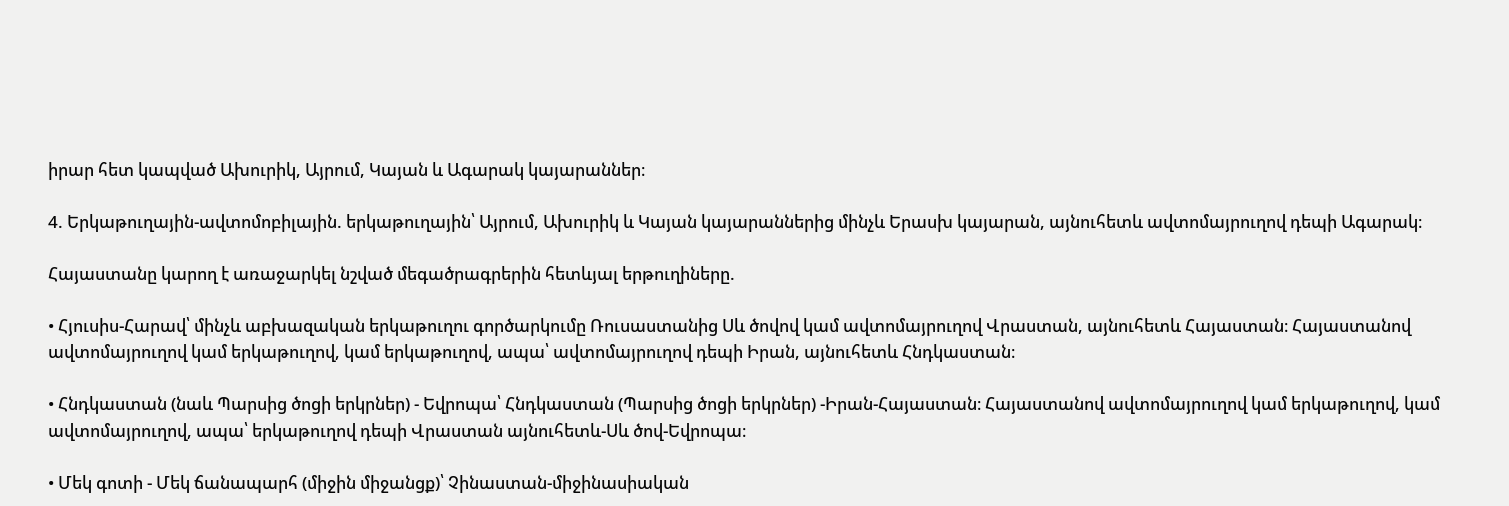իրար հետ կապված Ախուրիկ, Այրում, Կայան և Ագարակ կայարաններ։

4. Երկաթուղային-ավտոմոբիլային. երկաթուղային՝ Այրում, Ախուրիկ և Կայան կայարաններից մինչև Երասխ կայարան, այնուհետև ավտոմայրուղով դեպի Ագարակ։

Հայաստանը կարող է առաջարկել նշված մեգածրագրերին հետևյալ երթուղիները.

• Հյուսիս-Հարավ՝ մինչև աբխազական երկաթուղու գործարկումը Ռուսաստանից Սև ծովով կամ ավտոմայրուղով Վրաստան, այնուհետև Հայաստան։ Հայաստանով ավտոմայրուղով կամ երկաթուղով, կամ երկաթուղով, ապա՝ ավտոմայրուղով դեպի Իրան, այնուհետև Հնդկաստան։

• Հնդկաստան (նաև Պարսից ծոցի երկրներ) - Եվրոպա՝ Հնդկաստան (Պարսից ծոցի երկրներ) -Իրան-Հայաստան։ Հայաստանով ավտոմայրուղով կամ երկաթուղով, կամ ավտոմայրուղով, ապա՝ երկաթուղով դեպի Վրաստան այնուհետև-Սև ծով-Եվրոպա։

• Մեկ գոտի - Մեկ ճանապարհ (միջին միջանցք)՝ Չինաստան-միջինասիական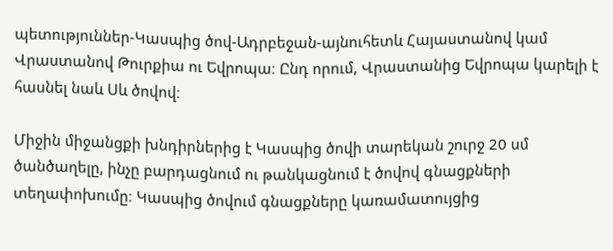պետություններ-Կասպից ծով-Ադրբեջան-այնուհետև Հայաստանով կամ Վրաստանով Թուրքիա ու Եվրոպա։ Ընդ որում, Վրաստանից Եվրոպա կարելի է հասնել նաև Սև ծովով։

Միջին միջանցքի խնդիրներից է Կասպից ծովի տարեկան շուրջ 20 սմ ծանծաղելը, ինչը բարդացնում ու թանկացնում է ծովով գնացքների տեղափոխումը։ Կասպից ծովում գնացքները կառամատույցից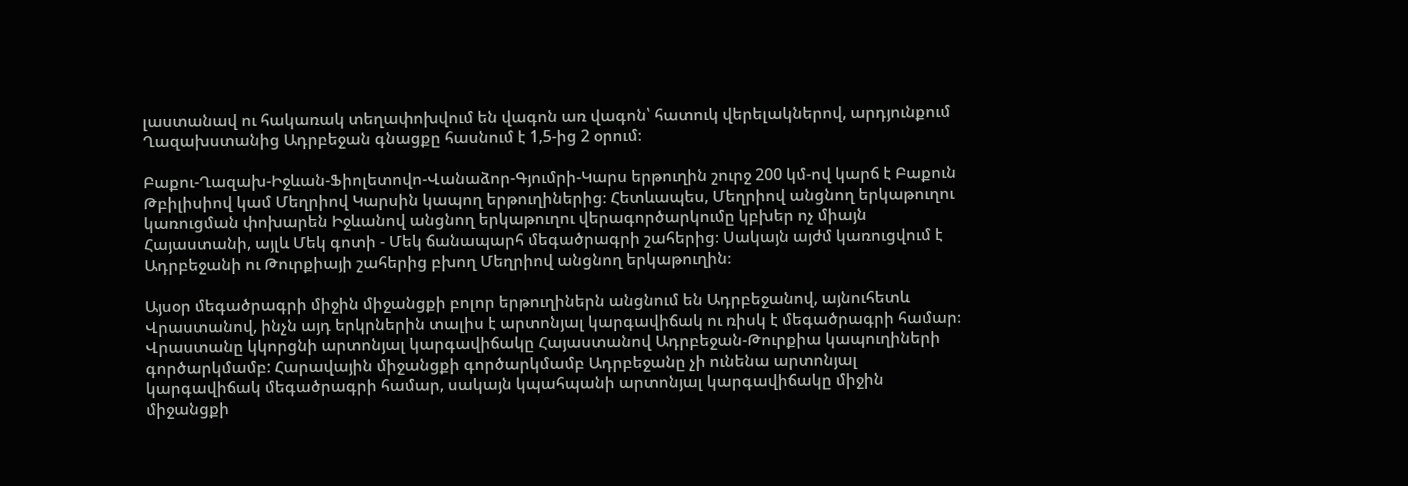լաստանավ ու հակառակ տեղափոխվում են վագոն առ վագոն՝ հատուկ վերելակներով, արդյունքում Ղազախստանից Ադրբեջան գնացքը հասնում է 1,5-ից 2 օրում։

Բաքու-Ղազախ-Իջևան-Ֆիոլետովո-Վանաձոր-Գյումրի-Կարս երթուղին շուրջ 200 կմ-ով կարճ է Բաքուն Թբիլիսիով կամ Մեղրիով Կարսին կապող երթուղիներից։ Հետևապես, Մեղրիով անցնող երկաթուղու կառուցման փոխարեն Իջևանով անցնող երկաթուղու վերագործարկումը կբխեր ոչ միայն Հայաստանի, այլև Մեկ գոտի - Մեկ ճանապարհ մեգածրագրի շահերից։ Սակայն այժմ կառուցվում է Ադրբեջանի ու Թուրքիայի շահերից բխող Մեղրիով անցնող երկաթուղին։

Այսօր մեգածրագրի միջին միջանցքի բոլոր երթուղիներն անցնում են Ադրբեջանով, այնուհետև Վրաստանով, ինչն այդ երկրներին տալիս է արտոնյալ կարգավիճակ ու ռիսկ է մեգածրագրի համար։ Վրաստանը կկորցնի արտոնյալ կարգավիճակը Հայաստանով Ադրբեջան-Թուրքիա կապուղիների գործարկմամբ: Հարավային միջանցքի գործարկմամբ Ադրբեջանը չի ունենա արտոնյալ կարգավիճակ մեգածրագրի համար, սակայն կպահպանի արտոնյալ կարգավիճակը միջին միջանցքի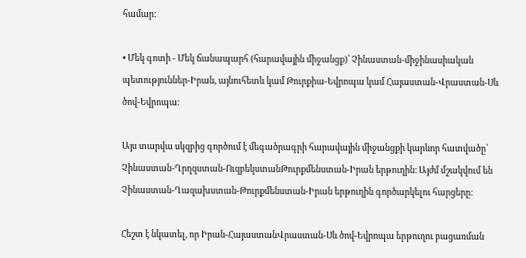համար։

• Մեկ գոտի - Մեկ ճանապարհ (հարավային միջանցք)՝ Չինաստան-միջինասիական պետություններ-Իրան, այնուհետև կամ Թուրքիա-Եվրոպա կամ Հայաստան-Վրաստան-Սև ծով-Եվրոպա։

Այս տարվա սկզբից գործում է մեգածրագրի հարավային միջանցքի կարևոր հատվածը՝ Չինաստան-Ղրղզստան-ՈւզբեկստանԹուրքմենստան-Իրան երթուղին։ Այժմ մշակվում են Չինաստան-Ղազախստան-Թուրքմենստան-Իրան երթուղին գործարկելու հարցերը։

Հեշտ է նկատել, որ Իրան-ՀայաստանՎրաստան-Սև ծով-Եվրոպա երթուղու բացառման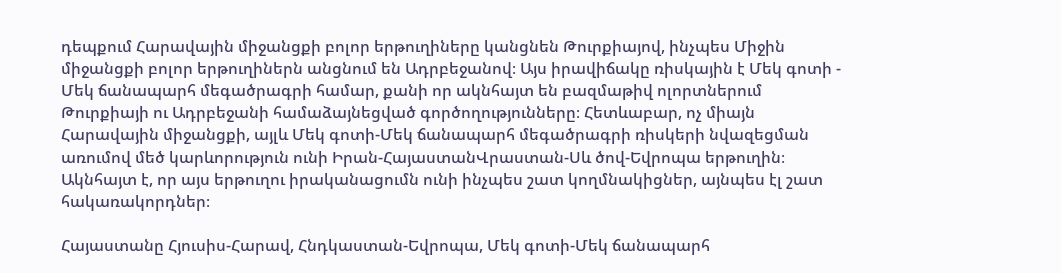դեպքում Հարավային միջանցքի բոլոր երթուղիները կանցնեն Թուրքիայով, ինչպես Միջին միջանցքի բոլոր երթուղիներն անցնում են Ադրբեջանով։ Այս իրավիճակը ռիսկային է Մեկ գոտի - Մեկ ճանապարհ մեգածրագրի համար, քանի որ ակնհայտ են բազմաթիվ ոլորտներում Թուրքիայի ու Ադրբեջանի համաձայնեցված գործողությունները։ Հետևաբար, ոչ միայն Հարավային միջանցքի, այլև Մեկ գոտի-Մեկ ճանապարհ մեգածրագրի ռիսկերի նվազեցման առումով մեծ կարևորություն ունի Իրան-ՀայաստանՎրաստան-Սև ծով-Եվրոպա երթուղին։ Ակնհայտ է, որ այս երթուղու իրականացումն ունի ինչպես շատ կողմնակիցներ, այնպես էլ շատ հակառակորդներ։

Հայաստանը Հյուսիս-Հարավ, Հնդկաստան-Եվրոպա, Մեկ գոտի-Մեկ ճանապարհ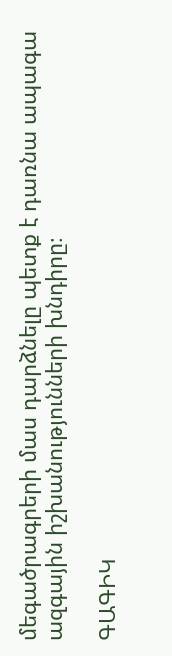մեգածրագրերի մաս դարձնելը պետք է դառնա ապագա ազգային իշխանությունների խնդիրը։

ԳԱԳԻԿ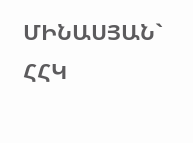ՄԻՆԱՍՅԱՆ` ՀՀԿ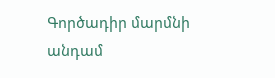Գործադիր մարմնի անդամ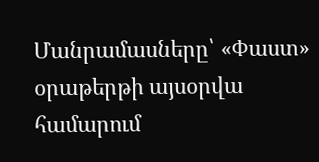Մանրամասները՝ «Փաստ» օրաթերթի այսօրվա համարում